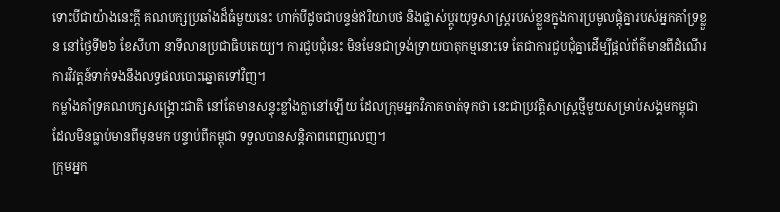ទោះបីជាយ៉ាងនេះក្ដី គណបក្សប្រឆាំងដ៏ធំមួយនេះ ហាក់បីដូចជាបន្ទន់ឥរិយាបថ និងផ្លាស់ប្ដូរយុទ្ធសាស្ត្ររបស់ខ្លួនក្នុងការប្រមូលផ្ដុំគ្នារបស់អ្នកគាំទ្រខ្លួន នៅថ្ងៃទី២៦ ខែសីហា នាទីលានប្រជាធិបតេយ្យ។ ការជួបជុំនេះ មិនមែនជាទ្រង់ទ្រាយបាតុកម្មនោះទេ តែជាការជួបជុំគ្នាដើម្បីផ្ដល់ព័ត៌មានពីដំណើរការវិវត្តន៍ទាក់ទងនឹងលទ្ធផលបោះឆ្នោតទៅវិញ។
កម្លាំងគាំទ្រគណបក្សសង្គ្រោះជាតិ នៅតែមានសន្ទុះខ្លាំងក្លានៅឡើយ ដែលក្រុមអ្នកវិភាគចាត់ទុកថា នេះជាប្រវត្តិសាស្ត្រថ្មីមួយសម្រាប់សង្គមកម្ពុជា ដែលមិនធ្លាប់មានពីមុនមក បន្ទាប់ពីកម្ពុជា ទទួលបានសន្តិភាពពេញលេញ។
ក្រុមអ្នក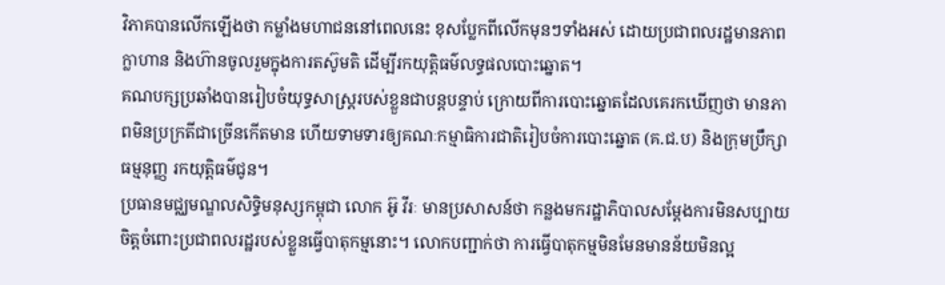វិភាគបានលើកឡើងថា កម្លាំងមហាជននៅពេលនេះ ខុសប្លែកពីលើកមុនៗទាំងអស់ ដោយប្រជាពលរដ្ឋមានភាពក្លាហាន និងហ៊ានចូលរួមក្នុងការតស៊ូមតិ ដើម្បីរកយុត្តិធម៌លទ្ធផលបោះឆ្នោត។
គណបក្សប្រឆាំងបានរៀបចំយុទ្ធសាស្ត្ររបស់ខ្លួនជាបន្តបន្ទាប់ ក្រោយពីការបោះឆ្នោតដែលគេរកឃើញថា មានភាពមិនប្រក្រតីជាច្រើនកើតមាន ហើយទាមទារឲ្យគណៈកម្មាធិការជាតិរៀបចំការបោះឆ្នោត (គ.ជ.ប) និងក្រុមប្រឹក្សាធម្មនុញ្ញ រកយុត្តិធម៌ជូន។
ប្រធានមជ្ឈមណ្ឌលសិទ្ធិមនុស្សកម្ពុជា លោក អ៊ូ វីរៈ មានប្រសាសន៍ថា កន្លងមករដ្ឋាភិបាលសម្ដែងការមិនសប្បាយចិត្តចំពោះប្រជាពលរដ្ឋរបស់ខ្លួនធ្វើបាតុកម្មនោះ។ លោកបញ្ជាក់ថា ការធ្វើបាតុកម្មមិនមែនមានន័យមិនល្អ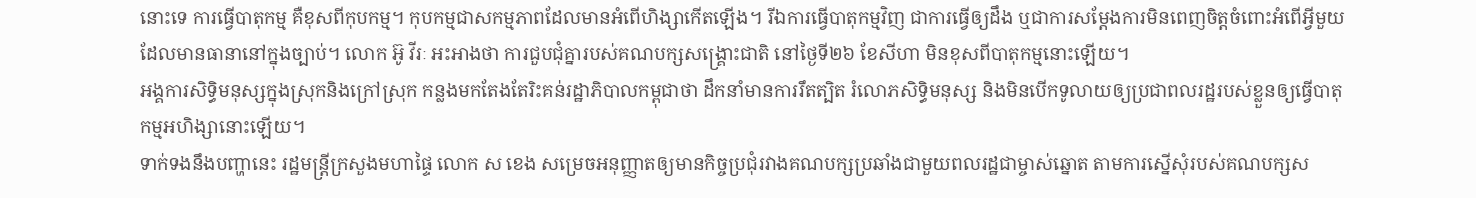នោះទេ ការធ្វើបាតុកម្ម គឺខុសពីកុបកម្ម។ កុបកម្មជាសកម្មភាពដែលមានអំពើហិង្សាកើតឡើង។ រីឯការធ្វើបាតុកម្មវិញ ជាការធ្វើឲ្យដឹង ឬជាការសម្ដែងការមិនពេញចិត្តចំពោះអំពើអ្វីមួយដែលមានធានានៅក្នុងច្បាប់។ លោក អ៊ូ វីរៈ អះអាងថា ការជួបជុំគ្នារបស់គណបក្សសង្រ្គោះជាតិ នៅថ្ងៃទី២៦ ខែសីហា មិនខុសពីបាតុកម្មនោះឡើយ។
អង្គការសិទ្ធិមនុស្សក្នុងស្រុកនិងក្រៅស្រុក កន្លងមកតែងតែរិះគន់រដ្ឋាភិបាលកម្ពុជាថា ដឹកនាំមានការរឹតត្បិត រំលោភសិទ្ធិមនុស្ស និងមិនបើកទូលាយឲ្យប្រជាពលរដ្ឋរបស់ខ្លួនឲ្យធ្វើបាតុកម្មអហិង្សានោះឡើយ។
ទាក់ទងនឹងបញ្ហានេះ រដ្ឋមន្ត្រីក្រសួងមហាផ្ទៃ លោក ស ខេង សម្រេចអនុញ្ញាតឲ្យមានកិច្ចប្រជុំរវាងគណបក្សប្រឆាំងជាមួយពលរដ្ឋជាម្ចាស់ឆ្នោត តាមការស្នើសុំរបស់គណបក្សស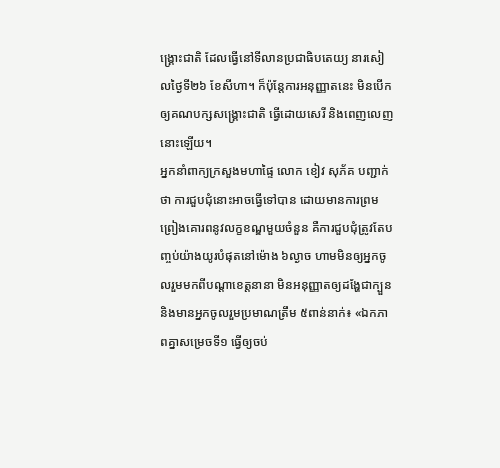ង្គ្រោះជាតិ ដែលធ្វើនៅទីលានប្រជាធិបតេយ្យ នារសៀលថ្ងៃទី២៦ ខែសីហា។ ក៏ប៉ុន្តែការអនុញ្ញាតនេះ មិនបើកឲ្យគណបក្សសង្គ្រោះជាតិ ធ្វើដោយសេរី និងពេញលេញនោះឡើយ។
អ្នកនាំពាក្យក្រសួងមហាផ្ទៃ លោក ខៀវ សុភ័គ បញ្ជាក់ថា ការជួបជុំនោះអាចធ្វើទៅបាន ដោយមានការព្រមព្រៀងគោរពនូវលក្ខខណ្ឌមួយចំនួន គឺការជួបជុំត្រូវតែបញ្ចប់យ៉ាងយូរបំផុតនៅម៉ោង ៦ល្ងាច ហាមមិនឲ្យអ្នកចូលរួមមកពីបណ្ដាខេត្តនានា មិនអនុញ្ញាតឲ្យដង្ហែជាក្បួន និងមានអ្នកចូលរួមប្រមាណត្រឹម ៥ពាន់នាក់៖ «ឯកភាពគ្នាសម្រេចទី១ ធ្វើឲ្យចប់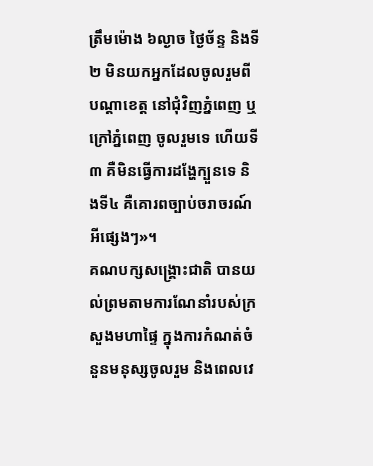ត្រឹមម៉ោង ៦ល្ងាច ថ្ងៃច័ន្ទ និងទី២ មិនយកអ្នកដែលចូលរួមពីបណ្ដាខេត្ត នៅជុំវិញភ្នំពេញ ឬក្រៅភ្នំពេញ ចូលរួមទេ ហើយទី៣ គឺមិនធ្វើការដង្ហែក្បួនទេ និងទី៤ គឺគោរពច្បាប់ចរាចរណ៍អីផ្សេងៗ»។
គណបក្សសង្គ្រោះជាតិ បានយល់ព្រមតាមការណែនាំរបស់ក្រសួងមហាផ្ទៃ ក្នុងការកំណត់ចំនួនមនុស្សចូលរួម និងពេលវេ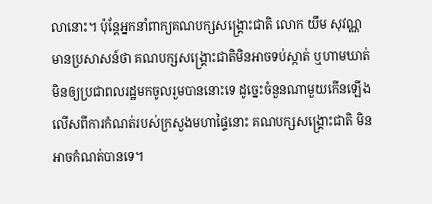លានោះ។ ប៉ុន្តែអ្នកនាំពាក្យគណបក្សសង្គ្រោះជាតិ លោក យឹម សុវណ្ណ មានប្រសាសន៍ថា គណបក្សសង្គ្រោះជាតិមិនអាចទប់ស្កាត់ ឬហាមឃាត់មិនឲ្យប្រជាពលរដ្ឋមកចូលរួមបាននោះទេ ដូច្នេះចំនួនណាមួយកើនឡើងលើសពីការកំណត់របស់ក្រសួងមហាផ្ទៃនោះ គណបក្សសង្គ្រោះជាតិ មិនអាចកំណត់បានទេ។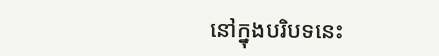នៅក្នុងបរិបទនេះ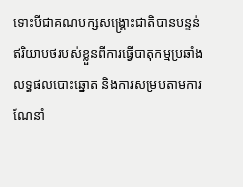ទោះបីជាគណបក្សសង្គ្រោះជាតិបានបន្ទន់ឥរិយាបថរបស់ខ្លួនពីការធ្វើបាតុកម្មប្រឆាំងលទ្ធផលបោះឆ្នោត និងការសម្របតាមការណែនាំ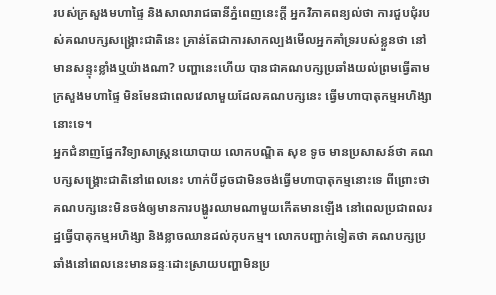របស់ក្រសួងមហាផ្ទៃ និងសាលារាជធានីភ្នំពេញនេះក្ដី អ្នកវិភាគពន្យល់ថា ការជួបជុំរបស់គណបក្សសង្គ្រោះជាតិនេះ គ្រាន់តែជាការសាកល្បងមើលអ្នកគាំទ្ររបស់ខ្លួនថា នៅមានសន្ទុះខ្លាំងឬយ៉ាងណា? បញ្ហានេះហើយ បានជាគណបក្សប្រឆាំងយល់ព្រមធ្វើតាមក្រសួងមហាផ្ទៃ មិនមែនជាពេលវេលាមួយដែលគណបក្សនេះ ធ្វើមហាបាតុកម្មអហិង្សានោះទេ។
អ្នកជំនាញផ្នែកវិទ្យាសាស្ត្រនយោបាយ លោកបណ្ឌិត សុខ ទូច មានប្រសាសន៍ថា គណបក្សសង្គ្រោះជាតិនៅពេលនេះ ហាក់បីដូចជាមិនចង់ធ្វើមហាបាតុកម្មនោះទេ ពីព្រោះថា គណបក្សនេះមិនចង់ឲ្យមានការបង្ហូរឈាមណាមួយកើតមានឡើង នៅពេលប្រជាពលរដ្ឋធ្វើបាតុកម្មអហិង្សា និងខ្លាចឈានដល់កុបកម្ម។ លោកបញ្ជាក់ទៀតថា គណបក្សប្រឆាំងនៅពេលនេះមានឆន្ទៈដោះស្រាយបញ្ហាមិនប្រ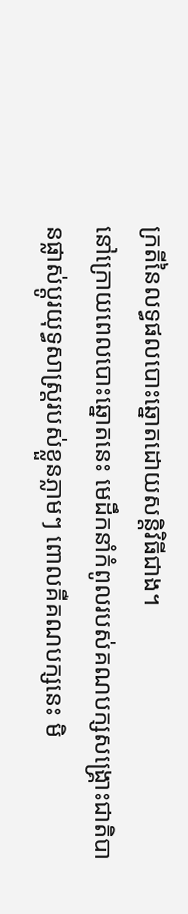ក្រតីនៃលទ្ធផលបោះឆ្នោតដោយសន្តិវិធីជាង។
នៅក្រោយពេលបោះឆ្នោតនេះ មេដឹកនាំកំពូលរបស់គណបក្សសង្គ្រោះជាតិបានផ្លាស់ប្ដូរយុទ្ធសាស្ត្ររបស់ខ្លួនភ្លាមៗ ពោលគឺគណបក្សនេះ មិ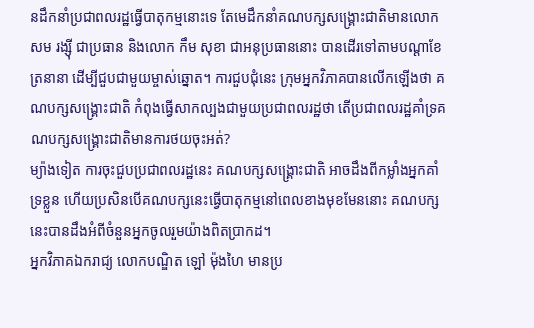នដឹកនាំប្រជាពលរដ្ឋធ្វើបាតុកម្មនោះទេ តែមេដឹកនាំគណបក្សសង្គ្រោះជាតិមានលោក សម រង្ស៊ី ជាប្រធាន និងលោក កឹម សុខា ជាអនុប្រធាននោះ បានដើរទៅតាមបណ្ដាខែត្រនានា ដើម្បីជួបជាមួយម្ចាស់ឆ្នោត។ ការជួបជុំនេះ ក្រុមអ្នកវិភាគបានលើកឡើងថា គណបក្សសង្គ្រោះជាតិ កំពុងធ្វើសាកល្បងជាមួយប្រជាពលរដ្ឋថា តើប្រជាពលរដ្ឋគាំទ្រគណបក្សសង្គ្រោះជាតិមានការថយចុះអត់?
ម្យ៉ាងទៀត ការចុះជួបប្រជាពលរដ្ឋនេះ គណបក្សសង្គ្រោះជាតិ អាចដឹងពីកម្លាំងអ្នកគាំទ្រខ្លួន ហើយប្រសិនបើគណបក្សនេះធ្វើបាតុកម្មនៅពេលខាងមុខមែននោះ គណបក្សនេះបានដឹងអំពីចំនួនអ្នកចូលរួមយ៉ាងពិតប្រាកដ។
អ្នកវិភាគឯករាជ្យ លោកបណ្ឌិត ឡៅ ម៉ុងហៃ មានប្រ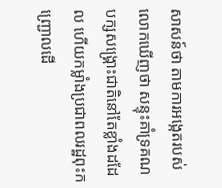សាសន៍ថា តាមការអង្កេតរបស់លោកឃើញថា សន្ទុះគាំទ្រគណបក្សសង្គ្រោះជាតិនៅតែខ្លាំងដដែល ហើយកម្លាំងប្រជាពលរដ្ឋពុះកញ្ជ្រោលដើ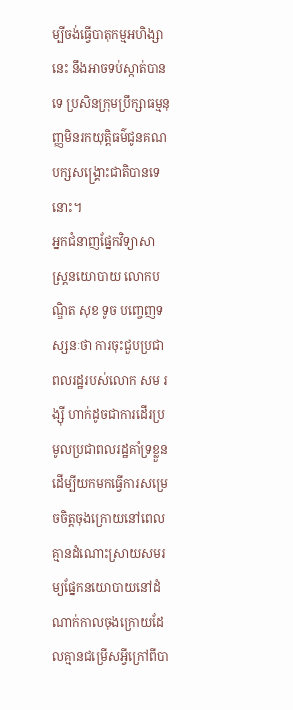ម្បីចង់ធ្វើបាតុកម្មអហិង្សានេះ នឹងអាចទប់ស្កាត់បានទេ ប្រសិនក្រុមប្រឹក្សាធម្មនុញ្ញមិនរកយុត្តិធម៌ជូនគណបក្សសង្គ្រោះជាតិបានទេនោះ។
អ្នកជំនាញផ្នែកវិទ្យាសាស្ត្រនយោបាយ លោកបណ្ឌិត សុខ ទូច បញ្ចេញទស្សនៈថា ការចុះជួបប្រជាពលរដ្ឋរបស់លោក សម រង្ស៊ី ហាក់ដូចជាការដើរប្រមូលប្រជាពលរដ្ឋគាំទ្រខ្លួន ដើម្បីយកមកធ្វើការសម្រេចចិត្តចុងក្រោយនៅពេលគ្មានដំណោះស្រាយសមរម្យផ្នែកនយោបាយនៅដំណាក់កាលចុងក្រោយដែលគ្មានជម្រើសអ្វីក្រៅពីបា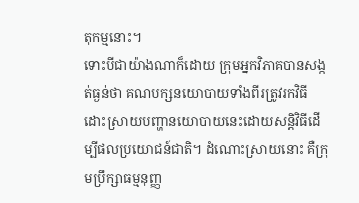តុកម្មនោះ។
ទោះបីជាយ៉ាងណាក៏ដោយ ក្រុមអ្នកវិភាគបានសង្កត់ធ្ងន់ថា គណបក្សនយោបាយទាំងពីរត្រូវរកវិធីដោះស្រាយបញ្ហានយោបាយនេះដោយសន្តិវិធីដើម្បីផលប្រយោជន៍ជាតិ។ ដំណោះស្រាយនោះ គឺក្រុមប្រឹក្សាធម្មនុញ្ញ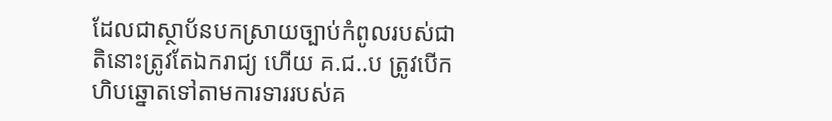ដែលជាស្ថាប័នបកស្រាយច្បាប់កំពូលរបស់ជាតិនោះត្រូវតែឯករាជ្យ ហើយ គ.ជ..ប ត្រូវបើកហិបឆ្នោតទៅតាមការទាររបស់គ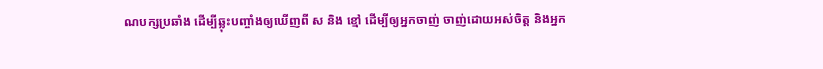ណបក្សប្រឆាំង ដើម្បីឆ្លុះបញ្ចាំងឲ្យឃើញពី ស និង ខ្មៅ ដើម្បីឲ្យអ្នកចាញ់ ចាញ់ដោយអស់ចិត្ត និងអ្នក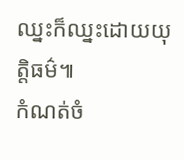ឈ្នះក៏ឈ្នះដោយយុត្តិធម៌៕
កំណត់ចំ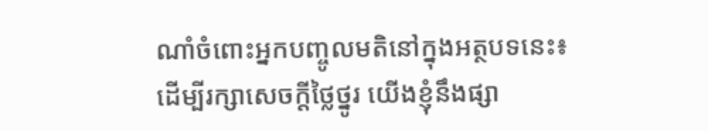ណាំចំពោះអ្នកបញ្ចូលមតិនៅក្នុងអត្ថបទនេះ៖
ដើម្បីរក្សាសេចក្ដីថ្លៃថ្នូរ យើងខ្ញុំនឹងផ្សា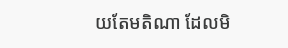យតែមតិណា ដែលមិ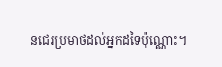នជេរប្រមាថដល់អ្នកដទៃប៉ុណ្ណោះ។